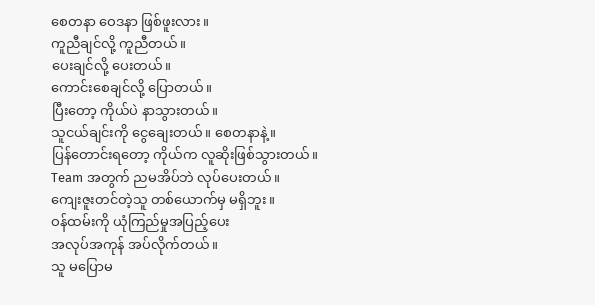စေတနာ ဝေဒနာ ဖြစ်ဖူးလား။
ကူညီချင်လို့ ကူညီတယ်။
ပေးချင်လို့ ပေးတယ်။
ကောင်းစေချင်လို့ ပြောတယ်။
ပြီးတော့ ကိုယ်ပဲ နာသွားတယ်။
သူငယ်ချင်းကို ငွေချေးတယ်။ စေတနာနဲ့။
ပြန်တောင်းရတော့ ကိုယ်က လူဆိုးဖြစ်သွားတယ်။
Team အတွက် ညမအိပ်ဘဲ လုပ်ပေးတယ်။
ကျေးဇူးတင်တဲ့သူ တစ်ယောက်မှ မရှိဘူး။
ဝန်ထမ်းကို ယုံကြည်မှုအပြည့်ပေး
အလုပ်အကုန် အပ်လိုက်တယ်။
သူ မပြောမ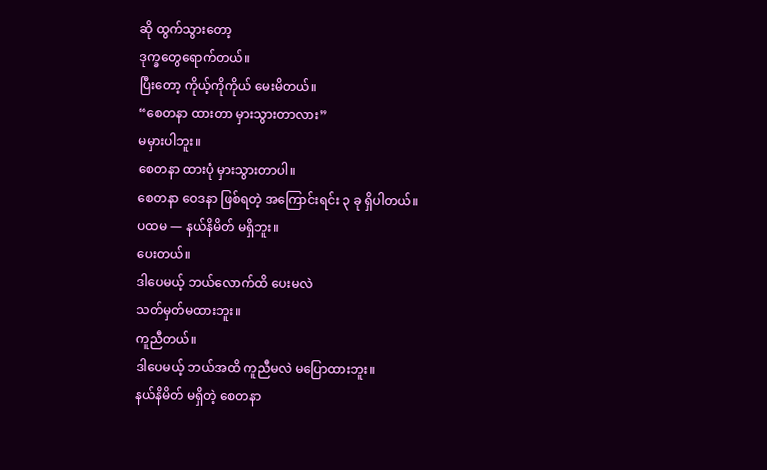ဆို ထွက်သွားတော့
ဒုက္ခတွေရောက်တယ်။
ပြီးတော့ ကိုယ့်ကိုကိုယ် မေးမိတယ်။
“စေတနာ ထားတာ မှားသွားတာလား”
မမှားပါဘူး။
စေတနာ ထားပုံ မှားသွားတာပါ။
စေတနာ ဝေဒနာ ဖြစ်ရတဲ့ အကြောင်းရင်း ၃ ခု ရှိပါတယ်။
ပထမ — နယ်နိမိတ် မရှိဘူး။
ပေးတယ်။
ဒါပေမယ့် ဘယ်လောက်ထိ ပေးမလဲ
သတ်မှတ်မထားဘူး။
ကူညီတယ်။
ဒါပေမယ့် ဘယ်အထိ ကူညီမလဲ မပြောထားဘူး။
နယ်နိမိတ် မရှိတဲ့ စေတနာ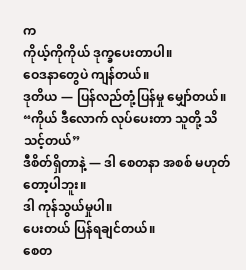က
ကိုယ့်ကိုကိုယ် ဒုက္ခပေးတာပါ။
ဝေဒနာတွေပဲ ကျန်တယ်။
ဒုတိယ — ပြန်လည်တုံ့ပြန်မှု မျှော်တယ်။
“ကိုယ် ဒီလောက် လုပ်ပေးတာ သူတို့ သိသင့်တယ်”
ဒီစိတ်ရှိတာနဲ့ — ဒါ စေတနာ အစစ် မဟုတ်တော့ပါဘူး။
ဒါ ကုန်သွယ်မှုပါ။
ပေးတယ် ပြန်ရချင်တယ်။
စေတ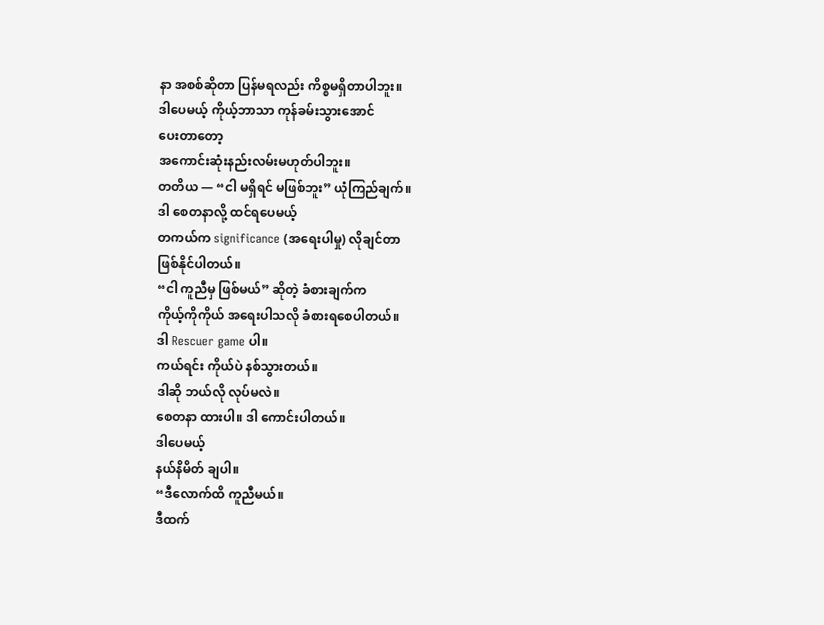နာ အစစ်ဆိုတာ ပြန်မရလည်း ကိစ္စမရှိတာပါဘူး။
ဒါပေမယ့် ကိုယ့်ဘာသာ ကုန်ခမ်းသွားအောင်
ပေးတာတော့
အကောင်းဆုံးနည်းလမ်းမဟုတ်ပါဘူး။
တတိယ — “ငါ မရှိရင် မဖြစ်ဘူး” ယုံကြည်ချက်။
ဒါ စေတနာလို့ ထင်ရပေမယ့်
တကယ်က significance (အရေးပါမှု) လိုချင်တာ
ဖြစ်နိုင်ပါတယ်။
“ငါ ကူညီမှ ဖြစ်မယ်” ဆိုတဲ့ ခံစားချက်က
ကိုယ့်ကိုကိုယ် အရေးပါသလို ခံစားရစေပါတယ်။
ဒါ Rescuer game ပါ။
ကယ်ရင်း ကိုယ်ပဲ နစ်သွားတယ်။
ဒါဆို ဘယ်လို လုပ်မလဲ။
စေတနာ ထားပါ။ ဒါ ကောင်းပါတယ်။
ဒါပေမယ့်
နယ်နိမိတ် ချပါ။
“ဒီလောက်ထိ ကူညီမယ်။
ဒီထက်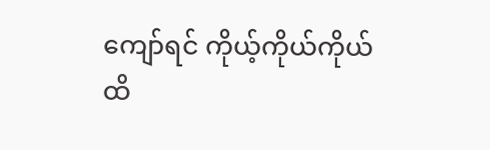ကျော်ရင် ကိုယ့်ကိုယ်ကိုယ် ထိ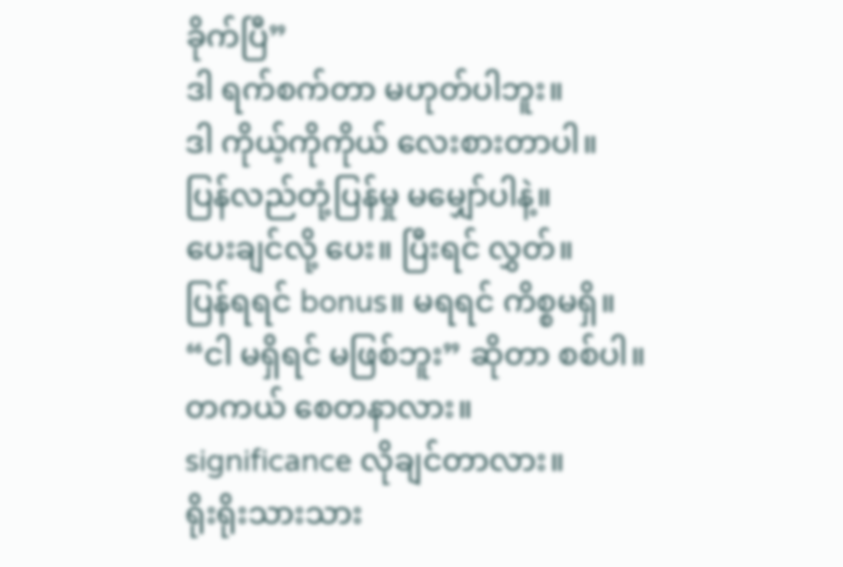ခိုက်ပြီ”
ဒါ ရက်စက်တာ မဟုတ်ပါဘူး။
ဒါ ကိုယ့်ကိုကိုယ် လေးစားတာပါ။
ပြန်လည်တုံ့ပြန်မှု မမျှော်ပါနဲ့။
ပေးချင်လို့ ပေး။ ပြီးရင် လွှတ်။
ပြန်ရရင် bonus။ မရရင် ကိစ္စမရှိ။
“ငါ မရှိရင် မဖြစ်ဘူး” ဆိုတာ စစ်ပါ။
တကယ် စေတနာလား။
significance လိုချင်တာလား။
ရိုးရိုးသားသား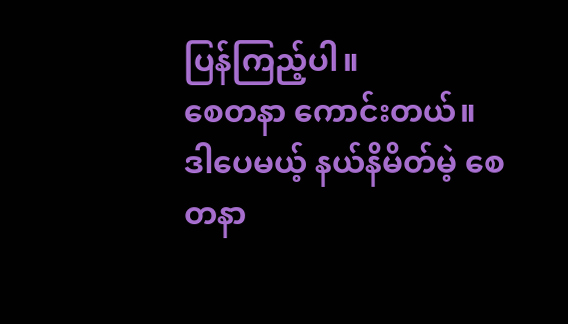ပြန်ကြည့်ပါ။
စေတနာ ကောင်းတယ်။
ဒါပေမယ့် နယ်နိမိတ်မဲ့ စေတနာ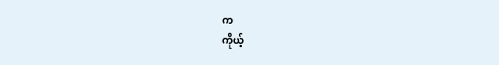က
ကိုယ့်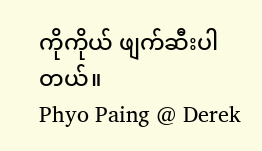ကိုကိုယ် ဖျက်ဆီးပါတယ်။
Phyo Paing @ Derek